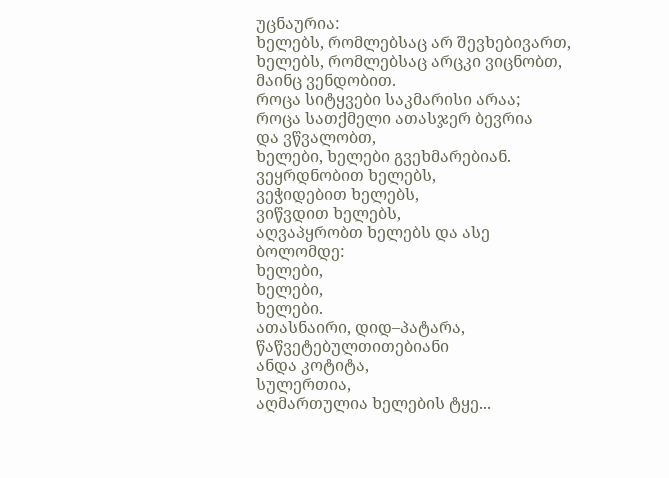უცნაურია:
ხელებს, რომლებსაც არ შევხებივართ,
ხელებს, რომლებსაც არცკი ვიცნობთ,
მაინც ვენდობით.
როცა სიტყვები საკმარისი არაა;
როცა სათქმელი ათასჯერ ბევრია
და ვწვალობთ,
ხელები, ხელები გვეხმარებიან.
ვეყრდნობით ხელებს,
ვეჭიდებით ხელებს,
ვიწვდით ხელებს,
აღვაპყრობთ ხელებს და ასე
ბოლომდე:
ხელები,
ხელები,
ხელები.
ათასნაირი, დიდ–პატარა, წაწვეტებულთითებიანი
ანდა კოტიტა,
სულერთია,
აღმართულია ხელების ტყე...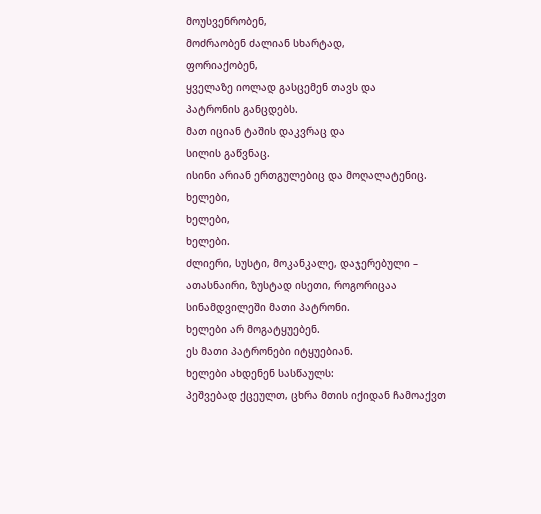მოუსვენრობენ,
მოძრაობენ ძალიან სხარტად,
ფორიაქობენ,
ყველაზე იოლად გასცემენ თავს და
პატრონის განცდებს.
მათ იციან ტაშის დაკვრაც და
სილის გაწვნაც.
ისინი არიან ერთგულებიც და მოღალატენიც.
ხელები,
ხელები,
ხელები.
ძლიერი, სუსტი, მოკანკალე, დაჯერებული –
ათასნაირი, ზუსტად ისეთი, როგორიცაა
სინამდვილეში მათი პატრონი.
ხელები არ მოგატყუებენ.
ეს მათი პატრონები იტყუებიან.
ხელები ახდენენ სასწაულს:
პეშვებად ქცეულთ, ცხრა მთის იქიდან ჩამოაქვთ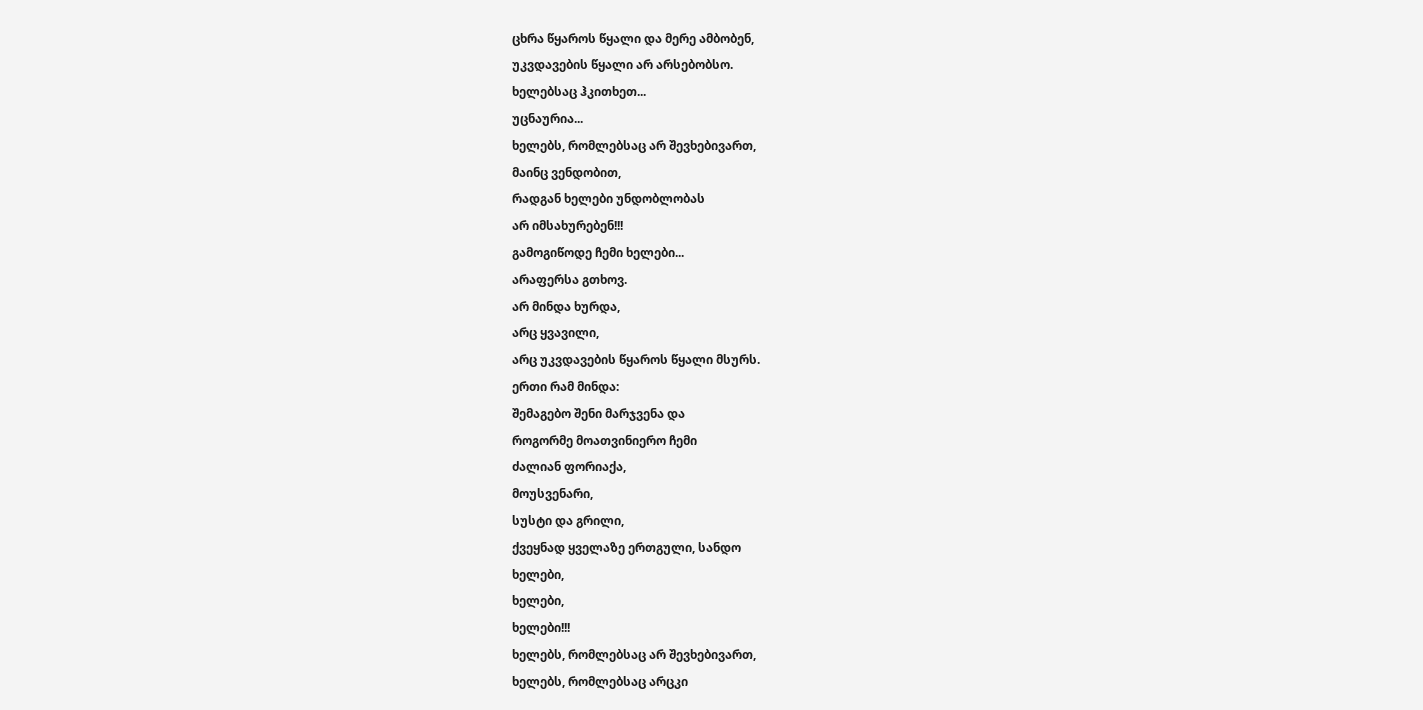ცხრა წყაროს წყალი და მერე ამბობენ,
უკვდავების წყალი არ არსებობსო.
ხელებსაც ჰკითხეთ...
უცნაურია...
ხელებს, რომლებსაც არ შევხებივართ,
მაინც ვენდობით,
რადგან ხელები უნდობლობას
არ იმსახურებენ!!!
გამოგიწოდე ჩემი ხელები...
არაფერსა გთხოვ.
არ მინდა ხურდა,
არც ყვავილი,
არც უკვდავების წყაროს წყალი მსურს.
ერთი რამ მინდა:
შემაგებო შენი მარჯვენა და
როგორმე მოათვინიერო ჩემი
ძალიან ფორიაქა,
მოუსვენარი,
სუსტი და გრილი,
ქვეყნად ყველაზე ერთგული, სანდო
ხელები,
ხელები,
ხელები!!!
ხელებს, რომლებსაც არ შევხებივართ,
ხელებს, რომლებსაც არცკი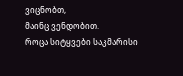ვიცნობთ,
მაინც ვენდობით.
როცა სიტყვები საკმარისი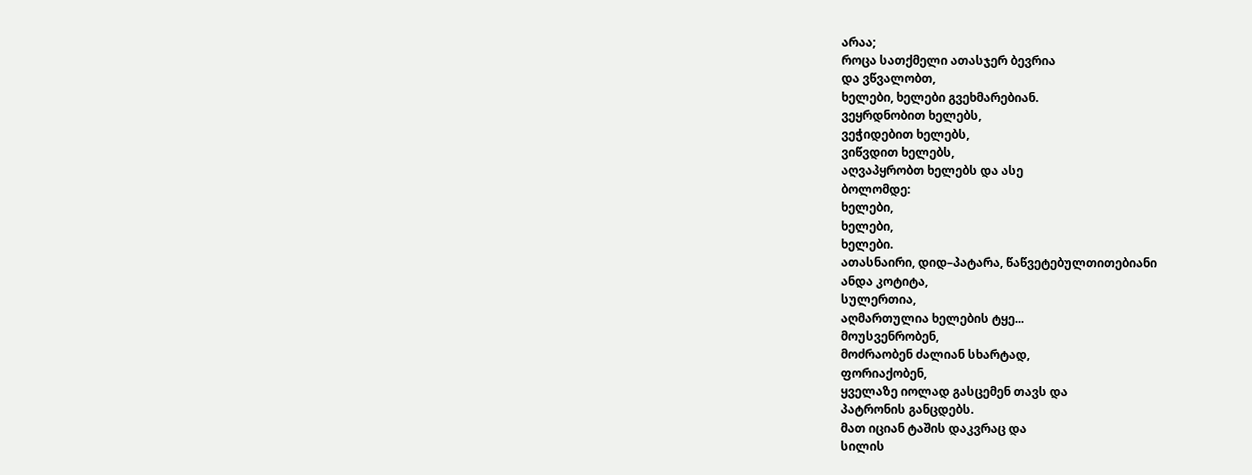არაა;
როცა სათქმელი ათასჯერ ბევრია
და ვწვალობთ,
ხელები, ხელები გვეხმარებიან.
ვეყრდნობით ხელებს,
ვეჭიდებით ხელებს,
ვიწვდით ხელებს,
აღვაპყრობთ ხელებს და ასე
ბოლომდე:
ხელები,
ხელები,
ხელები.
ათასნაირი, დიდ–პატარა, წაწვეტებულთითებიანი
ანდა კოტიტა,
სულერთია,
აღმართულია ხელების ტყე...
მოუსვენრობენ,
მოძრაობენ ძალიან სხარტად,
ფორიაქობენ,
ყველაზე იოლად გასცემენ თავს და
პატრონის განცდებს.
მათ იციან ტაშის დაკვრაც და
სილის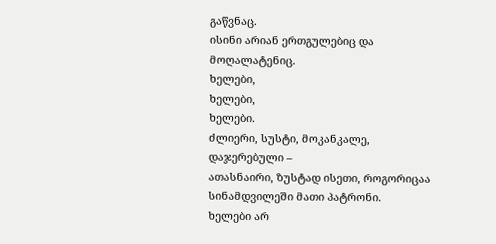გაწვნაც.
ისინი არიან ერთგულებიც და მოღალატენიც.
ხელები,
ხელები,
ხელები.
ძლიერი, სუსტი, მოკანკალე, დაჯერებული –
ათასნაირი, ზუსტად ისეთი, როგორიცაა
სინამდვილეში მათი პატრონი.
ხელები არ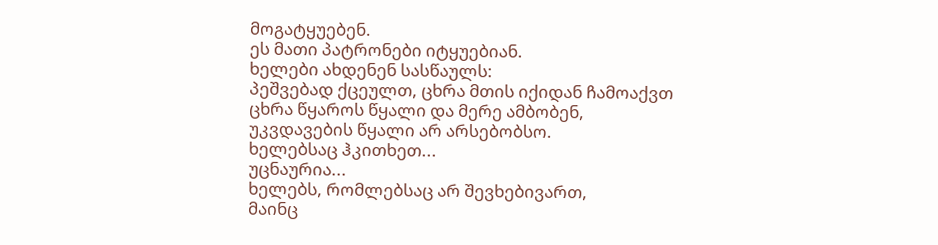მოგატყუებენ.
ეს მათი პატრონები იტყუებიან.
ხელები ახდენენ სასწაულს:
პეშვებად ქცეულთ, ცხრა მთის იქიდან ჩამოაქვთ
ცხრა წყაროს წყალი და მერე ამბობენ,
უკვდავების წყალი არ არსებობსო.
ხელებსაც ჰკითხეთ...
უცნაურია...
ხელებს, რომლებსაც არ შევხებივართ,
მაინც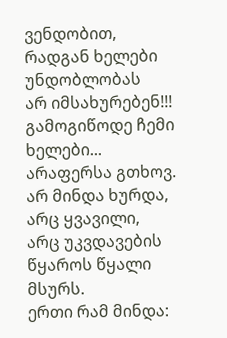ვენდობით,
რადგან ხელები უნდობლობას
არ იმსახურებენ!!!
გამოგიწოდე ჩემი ხელები...
არაფერსა გთხოვ.
არ მინდა ხურდა,
არც ყვავილი,
არც უკვდავების წყაროს წყალი მსურს.
ერთი რამ მინდა: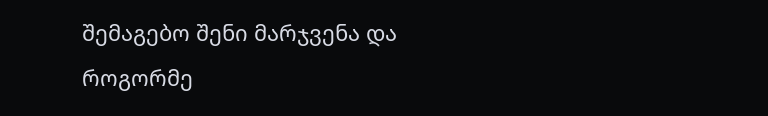შემაგებო შენი მარჯვენა და
როგორმე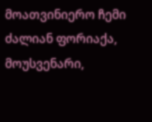მოათვინიერო ჩემი
ძალიან ფორიაქა,
მოუსვენარი,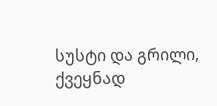სუსტი და გრილი,
ქვეყნად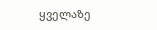ყველაზე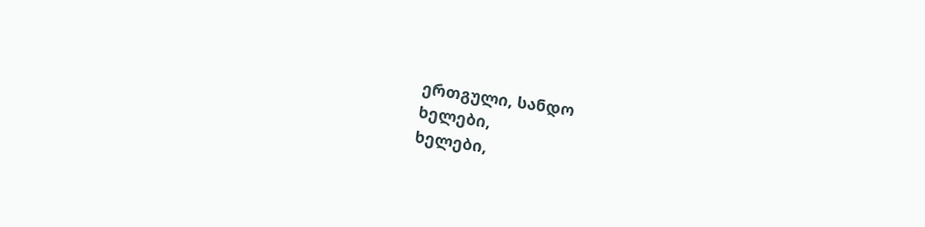ერთგული, სანდო
ხელები,
ხელები,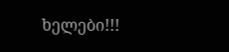ხელები!!!